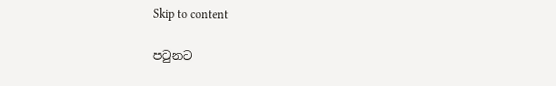Skip to content

පටුනට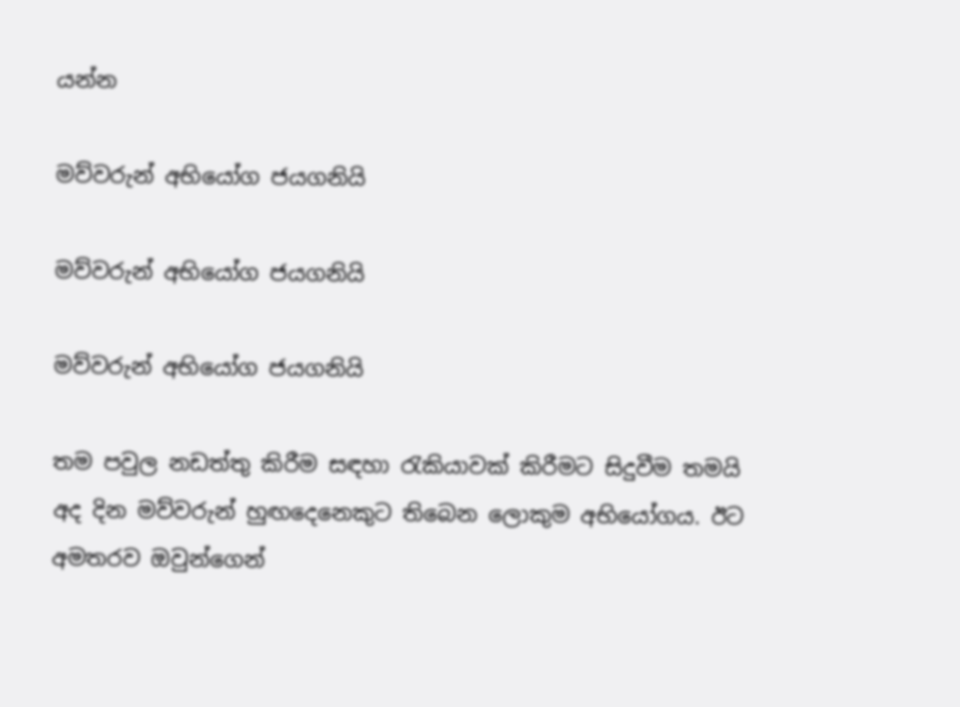යන්න

මව්වරුන් අභියෝග ජයගනියි

මව්වරුන් අභියෝග ජයගනියි

මව්වරුන් අභියෝග ජයගනියි

තම පවුල නඩත්තු කිරීම සඳහා රැකියාවක් කිරීමට සිදුවීම තමයි අද දින මව්වරුන් හුඟදෙනෙකුට තිබෙන ලොකුම අභියෝගය. ඊට අමතරව ඔවුන්ගෙන්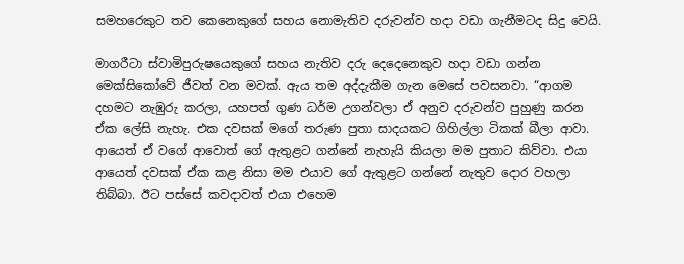සමහරෙකුට තව කෙනෙකුගේ සහය නොමැතිව දරුවන්ව හදා වඩා ගැනීමටද සිදු වෙයි.

මාගරීටා ස්වාමිපුරුෂයෙකුගේ සහය නැතිව දරු දෙදෙනෙකුව හදා වඩා ගන්න මෙක්සිකෝවේ ජීවත් වන මවක්. ඇය තම අද්දැකීම ගැන මෙසේ පවසනවා. “ආගම දහමට නැඹුරු කරලා, යහපත් ගුණ ධර්ම උගන්වලා ඒ අනුව දරුවන්ව පුහුණු කරන ඒක ලේසි නැහැ. එක දවසක් මගේ තරුණ පුතා සාදයකට ගිහිල්ලා ටිකක් බීලා ආවා. ආයෙත් ඒ වගේ ආවොත් ගේ ඇතුළට ගන්නේ නැහැයි කියලා මම පුතාට කිව්වා. එයා ආයෙත් දවසක් ඒක කළ නිසා මම එයාව ගේ ඇතුළට ගන්නේ නැතුව දොර වහලා තිබ්බා. ඊට පස්සේ කවදාවත් එයා එහෙම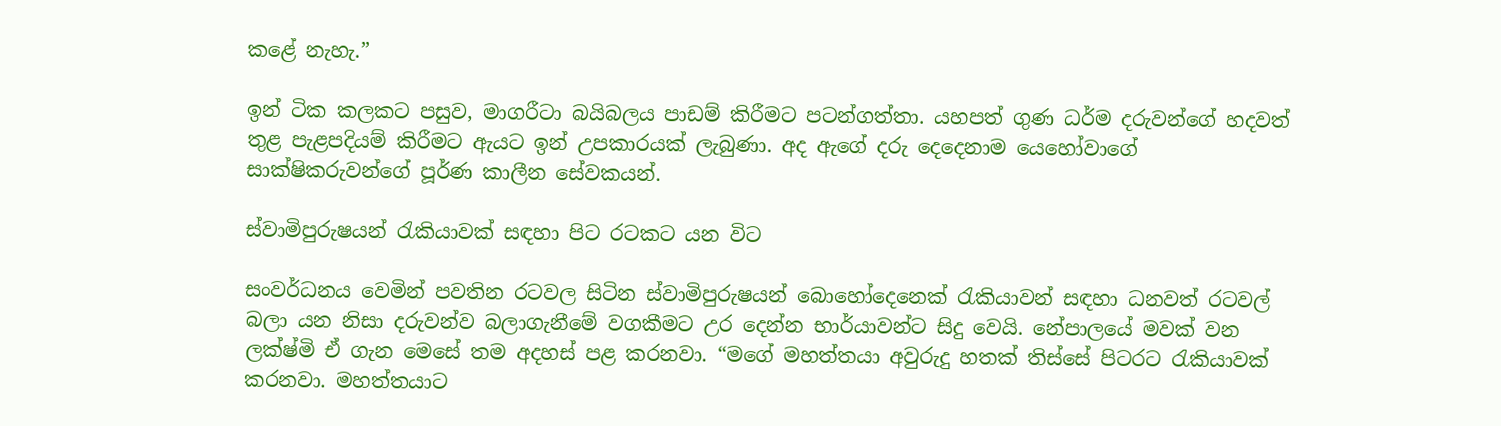කළේ නැහැ.”

ඉන් ටික කලකට පසුව, මාගරීටා බයිබලය පාඩම් කිරීමට පටන්ගත්තා. යහපත් ගුණ ධර්ම දරුවන්ගේ හදවත් තුළ පැළපදියම් කිරීමට ඇයට ඉන් උපකාරයක් ලැබුණා. අද ඇගේ දරු දෙදෙනාම යෙහෝවාගේ සාක්ෂිකරුවන්ගේ පූර්ණ කාලීන සේවකයන්.

ස්වාමිපුරුෂයන් රැකියාවක් සඳහා පිට රටකට යන විට

සංවර්ධනය වෙමින් පවතින රටවල සිටින ස්වාමිපුරුෂයන් බොහෝදෙනෙක් රැකියාවන් සඳහා ධනවත් රටවල් බලා යන නිසා දරුවන්ව බලාගැනීමේ වගකීමට උර දෙන්න භාර්යාවන්ට සිදු වෙයි. නේපාලයේ මවක් වන ලක්ෂ්මි ඒ ගැන මෙසේ තම අදහස් පළ කරනවා. “මගේ මහත්තයා අවුරුදු හතක් තිස්සේ පිටරට රැකියාවක් කරනවා. මහත්තයාට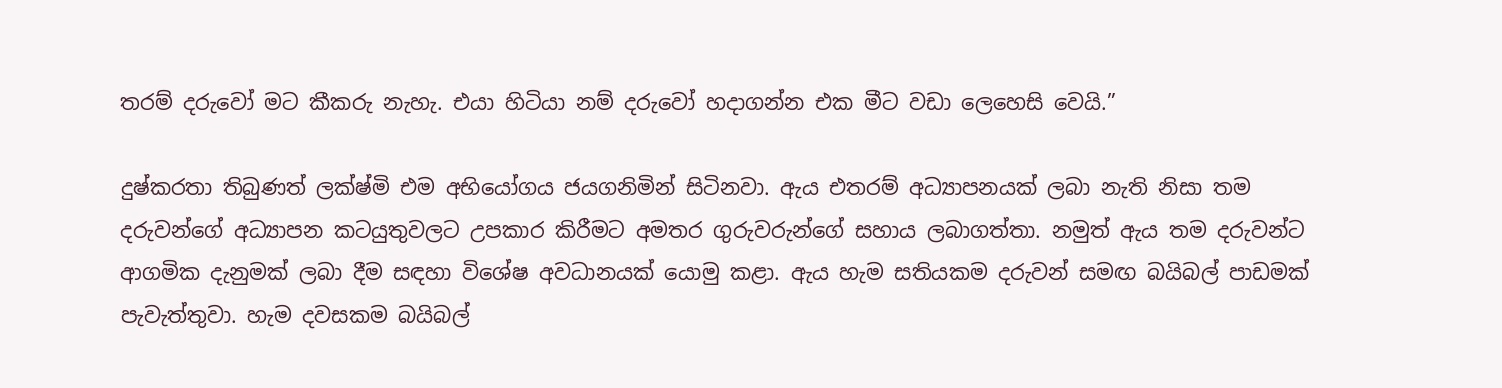තරම් දරුවෝ මට කීකරු නැහැ. එයා හිටියා නම් දරුවෝ හදාගන්න එක මීට වඩා ලෙහෙසි වෙයි.”

දුෂ්කරතා තිබුණත් ලක්ෂ්මි එම අභියෝගය ජයගනිමින් සිටිනවා. ඇය එතරම් අධ්‍යාපනයක් ලබා නැති නිසා තම දරුවන්ගේ අධ්‍යාපන කටයුතුවලට උපකාර කිරීමට අමතර ගුරුවරුන්ගේ සහාය ලබාගත්තා. නමුත් ඇය තම දරුවන්ට ආගමික දැනුමක් ලබා දීම සඳහා විශේෂ අවධානයක් යොමු කළා. ඇය හැම සතියකම දරුවන් සමඟ බයිබල් පාඩමක් පැවැත්තුවා. හැම දවසකම බයිබල්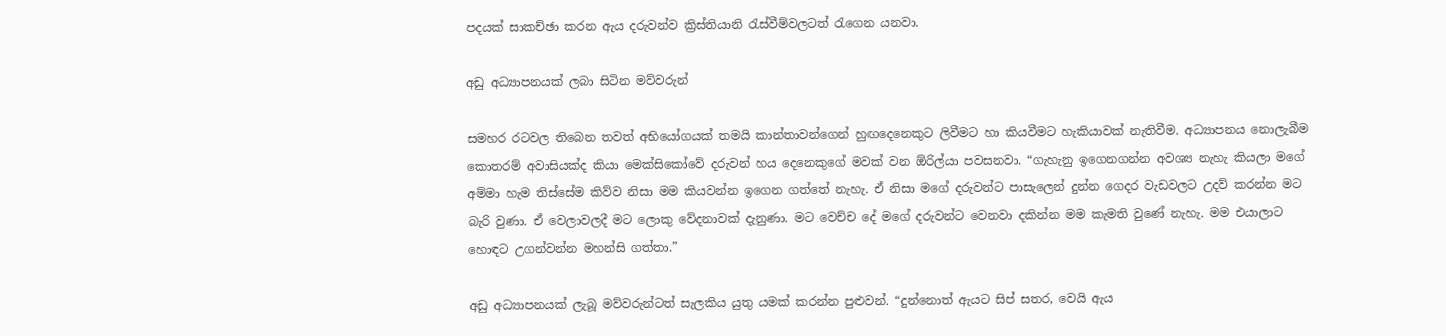පදයක් සාකච්ඡා කරන ඇය දරුවන්ව ක්‍රිස්තියානි රැස්වීම්වලටත් රැගෙන යනවා.

අඩු අධ්‍යාපනයක් ලබා සිටින මව්වරුන්

සමහර රටවල තිබෙන තවත් අභියෝගයක් තමයි කාන්තාවන්ගෙන් හුඟදෙනෙකුට ලිවීමට හා කියවීමට හැකියාවක් නැතිවීම. අධ්‍යාපනය නොලැබීම කොතරම් අවාසියක්ද කියා මෙක්සිකෝවේ දරුවන් හය දෙනෙකුගේ මවක් වන ඕරිල්යා පවසනවා. “ගැහැනු ඉගෙනගන්න අවශ්‍ය නැහැ කියලා මගේ අම්මා හැම තිස්සේම කිව්ව නිසා මම කියවන්න ඉගෙන ගත්තේ නැහැ. ඒ නිසා මගේ දරුවන්ට පාසැලෙන් දුන්න ගෙදර වැඩවලට උදව් කරන්න මට බැරි වුණා. ඒ වෙලාවලදී මට ලොකු වේදනාවක් දැනුණා. මට වෙච්ච දේ මගේ දරුවන්ට වෙනවා දකින්න මම කැමති වුණේ නැහැ. මම එයාලාට හොඳට උගන්වන්න මහන්සි ගත්තා.”

අඩු අධ්‍යාපනයක් ලැබූ මව්වරුන්ටත් සැලකිය යුතු යමක් කරන්න පුළුවන්. “දුන්නොත් ඇයට සිප් සතර, වෙයි ඇය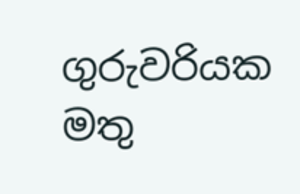ගුරුවරියක මතු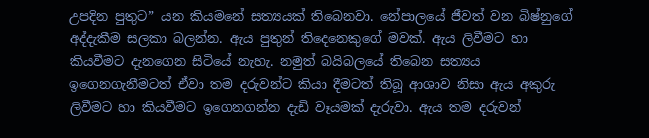උපදින පුතුට” යන කියමනේ සත්‍යයක් තිබෙනවා. නේපාලයේ ජීවත් වන බිෂ්නුගේ අද්දැකීම සලකා බලන්න. ඇය පුතුන් තිදෙනෙකුගේ මවක්. ඇය ලිවීමට හා කියවීමට දැනගෙන සිටියේ නැහැ. නමුත් බයිබලයේ තිබෙන සත්‍යය ඉගෙනගැනීමටත් ඒවා තම දරුවන්ට කියා දීමටත් තිබූ ආශාව නිසා ඇය අකුරු ලිවීමට හා කියවීමට ඉගෙනගන්න දැඩි වෑයමක් දැරුවා. ඇය තම දරුවන්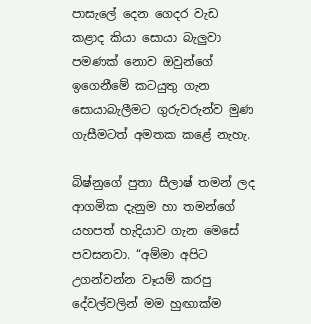පාසැලේ දෙන ගෙදර වැඩ කළාද කියා සොයා බැලුවා පමණක් නොව ඔවුන්ගේ ඉගෙනීමේ කටයුතු ගැන සොයාබැලීමට ගුරුවරුන්ව මුණ ගැසීමටත් අමතක කළේ නැහැ.

බිෂ්නුගේ පුතා සීලාෂ් තමන් ලද ආගමික දැනුම හා තමන්ගේ යහපත් හැදියාව ගැන මෙසේ පවසනවා. “අම්මා අපිට උගන්වන්න වෑයම් කරපු දේවල්වලින් මම හුඟාක්ම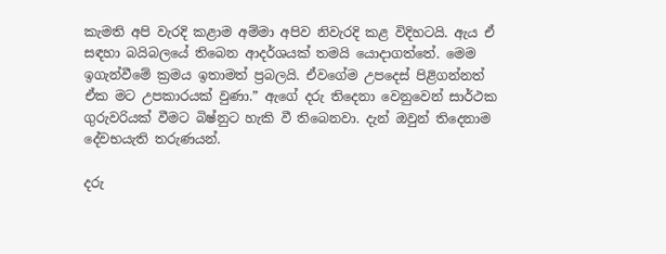කැමති අපි වැරදි කළාම අම්මා අපිව නිවැරදි කළ විදිහටයි. ඇය ඒ සඳහා බයිබලයේ තිබෙන ආදර්ශයක් තමයි යොදාගත්තේ. මෙම ඉගැන්වීමේ ක්‍රමය ඉතාමත් ප්‍රබලයි. ඒවගේම උපදෙස් පිළිගන්නත් ඒක මට උපකාරයක් වුණා.” ඇගේ දරු තිදෙනා වෙනුවෙන් සාර්ථක ගුරුවරියක් වීමට බිෂ්නුට හැකි වී තිබෙනවා. දැන් ඔවුන් තිදෙනාම දේවභයැති තරුණයන්.

දරු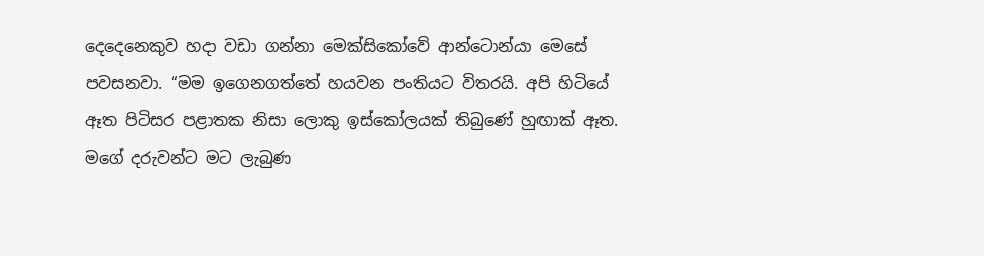දෙදෙනෙකුව හදා වඩා ගන්නා මෙක්සිකෝවේ ආන්ටොන්යා මෙසේ පවසනවා. “මම ඉගෙනගත්තේ හයවන පංතියට විතරයි. අපි හිටියේ ඈත පිටිසර පළාතක නිසා ලොකු ඉස්කෝලයක් තිබුණේ හුඟාක් ඈත. මගේ දරුවන්ට මට ලැබුණ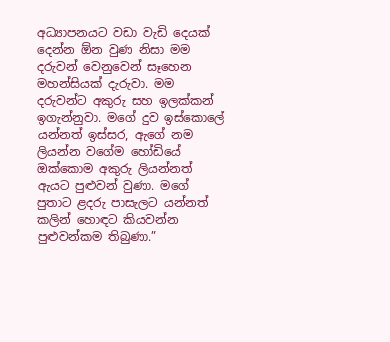අධ්‍යාපනයට වඩා වැඩි දෙයක් දෙන්න ඕන වුණ නිසා මම දරුවන් වෙනුවෙන් සෑහෙන මහන්සියක් දැරුවා. මම දරුවන්ට අකුරු සහ ඉලක්කන් ඉගැන්නුවා. මගේ දුව ඉස්කොලේ යන්නත් ඉස්සර, ඇගේ නම ලියන්න වගේම හෝඩියේ ඔක්කොම අකුරු ලියන්නත් ඇයට පුළුවන් වුණා. මගේ පුතාට ළදරු පාසැලට යන්නත් කලින් හොඳට කියවන්න පුළුවන්කම තිබුණා.”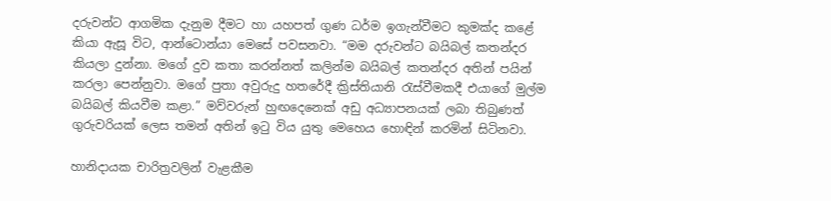දරුවන්ට ආගමික දැනුම දීමට හා යහපත් ගුණ ධර්ම ඉගැන්වීමට කුමක්ද කළේ කියා ඇසූ විට, ආන්ටොන්යා මෙසේ පවසනවා. “මම දරුවන්ට බයිබල් කතන්දර කියලා දුන්නා. මගේ දුව කතා කරන්නත් කලින්ම බයිබල් කතන්දර අතින් පයින් කරලා පෙන්නුවා. මගේ පුතා අවුරුදු හතරේදී ක්‍රිස්තියානි රැස්වීමකදී එයාගේ මුල්ම බයිබල් කියවීම කළා.” මව්වරුන් හුඟදෙනෙක් අඩු අධ්‍යාපනයක් ලබා තිබුණත් ගුරුවරියක් ලෙස තමන් අතින් ඉටු විය යුතු මෙහෙය හොඳින් කරමින් සිටිනවා.

හානිදායක චාරිත්‍රවලින් වැළකීම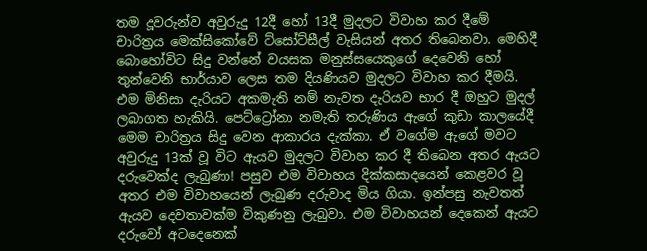තම දූවරුන්ව අවුරුදු 12දී හෝ 13දී මුදලට විවාහ කර දීමේ චාරිත්‍රය මෙක්සිකෝවේ ට්සෝට්සීල් වැසියන් අතර තිබෙනවා. මෙහිදී බොහෝවිට සිදු වන්නේ වයසක මනුස්සයෙකුගේ දෙවෙනි හෝ තුන්වෙනි භාර්යාව ලෙස තම දියණියව මුදලට විවාහ කර දීමයි. එම මිනිසා දැරියට අකමැති නම් නැවත දැරියව භාර දී ඔහුට මුදල් ලබාගත හැකියි. පෙට්ට්‍රෝනා නමැති තරුණිය ඇගේ කුඩා කාලයේදී මෙම චාරිත්‍රය සිදු වෙන ආකාරය දැක්කා. ඒ වගේම ඇගේ මවට අවුරුදු 13ක් වූ විට ඇයව මුදලට විවාහ කර දී තිබෙන අතර ඇයට දරුවෙක්ද ලැබුණා! පසුව එම විවාහය දික්කසාදයෙන් කෙළවර වූ අතර එම විවාහයෙන් ලැබුණ දරුවාද මිය ගියා. ඉන්පසු නැවතත් ඇයව දෙවතාවක්ම විකුණනු ලැබුවා. එම විවාහයන් දෙකෙන් ඇයට දරුවෝ අටදෙනෙක්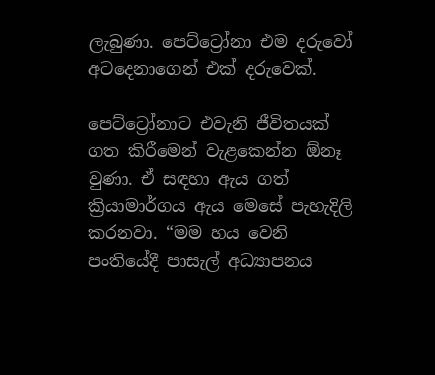ලැබුණා. පෙට්ට්‍රෝනා එම දරුවෝ අටදෙනාගෙන් එක් දරුවෙක්.

පෙට්ට්‍රෝනාට එවැනි ජීවිතයක් ගත කිරීමෙන් වැළකෙන්න ඕනෑ වුණා. ඒ සඳහා ඇය ගත් ක්‍රියාමාර්ගය ඇය මෙසේ පැහැදිලි කරනවා. “මම හය වෙනි පංතියේදී පාසැල් අධ්‍යාපනය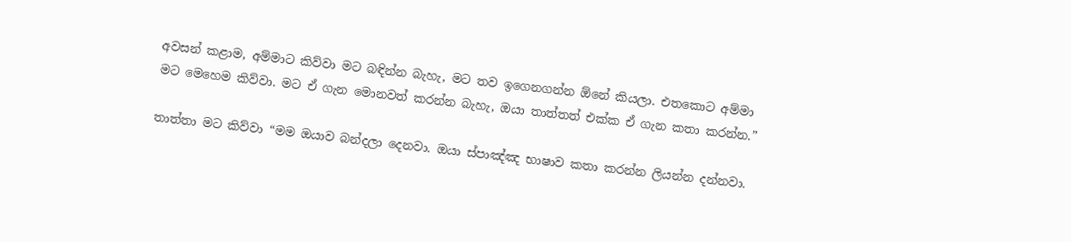අවසන් කළාම, අම්මාට කිව්වා මට බඳින්න බැහැ, මට තව ඉගෙනගන්න ඕනේ කියලා. එතකොට අම්මා මට මෙහෙම කිව්වා. මට ඒ ගැන මොනවත් කරන්න බැහැ, ඔයා තාත්තත් එක්ක ඒ ගැන කතා කරන්න.”

තාත්තා මට කිව්වා “මම ඔයාව බන්දලා දෙනවා. ඔයා ස්පාඤ්ඤ භාෂාව කතා කරන්න ලියන්න දන්නවා.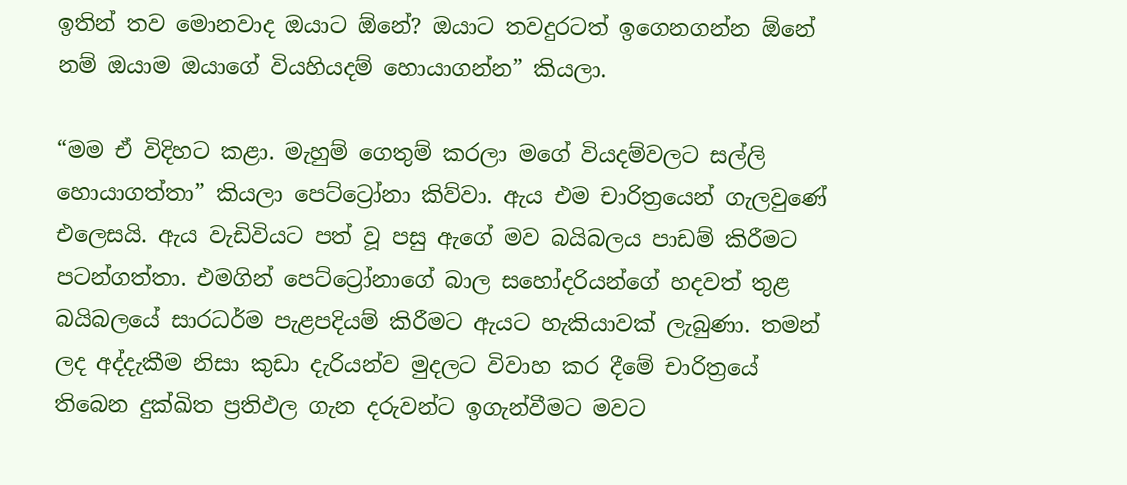ඉතින් තව මොනවාද ඔයාට ඕනේ? ඔයාට තවදුරටත් ඉගෙනගන්න ඕනේ නම් ඔයාම ඔයාගේ වියහියදම් හොයාගන්න” කියලා.

“මම ඒ විදිහට කළා. මැහුම් ගෙතුම් කරලා මගේ වියදම්වලට සල්ලි හොයාගත්තා” කියලා පෙට්ට්‍රෝනා කිව්වා. ඇය එම චාරිත්‍රයෙන් ගැලවුණේ එලෙසයි. ඇය වැඩිවියට පත් වූ පසු ඇගේ මව බයිබලය පාඩම් කිරීමට පටන්ගත්තා. එමගින් පෙට්ට්‍රෝනාගේ බාල සහෝදරියන්ගේ හදවත් තුළ බයිබලයේ සාරධර්ම පැළපදියම් කිරීමට ඇයට හැකියාවක් ලැබුණා. තමන් ලද අද්දැකීම නිසා කුඩා දැරියන්ව මුදලට විවාහ කර දීමේ චාරිත්‍රයේ තිබෙන දුක්ඛිත ප්‍රතිඵල ගැන දරුවන්ට ඉගැන්වීමට මවට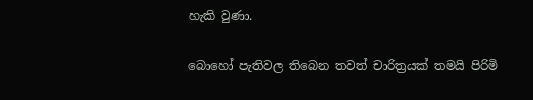හැකි වුණා.

බොහෝ පැතිවල තිබෙන තවත් චාරිත්‍රයක් තමයි පිරිමි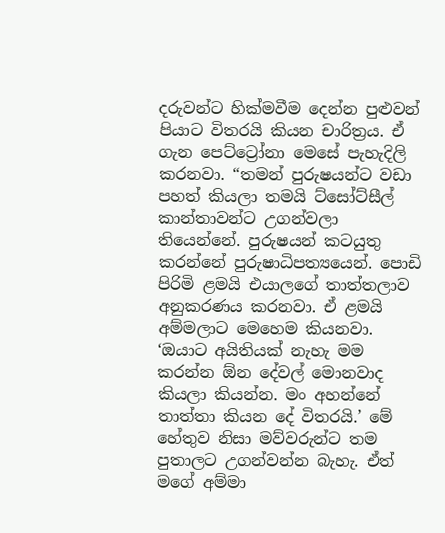දරුවන්ට හික්මවීම දෙන්න පුළුවන් පියාට විතරයි කියන චාරිත්‍රය. ඒ ගැන පෙට්ට්‍රෝනා මෙසේ පැහැදිලි කරනවා. “තමන් පුරුෂයන්ට වඩා පහත් කියලා තමයි ට්සෝට්සීල් කාන්තාවන්ට උගන්වලා තියෙන්නේ. පුරුෂයන් කටයුතු කරන්නේ පුරුෂාධිපත්‍යයෙන්. පොඩි පිරිමි ළමයි එයාලගේ තාත්තලාව අනුකරණය කරනවා. ඒ ළමයි අම්මලාට මෙහෙම කියනවා. ‘ඔයාට අයිතියක් නැහැ මම කරන්න ඕන දේවල් මොනවාද කියලා කියන්න. මං අහන්නේ තාත්තා කියන දේ විතරයි.’ මේ හේතුව නිසා මව්වරුන්ට තම පුතාලට උගන්වන්න බැහැ. ඒත් මගේ අම්මා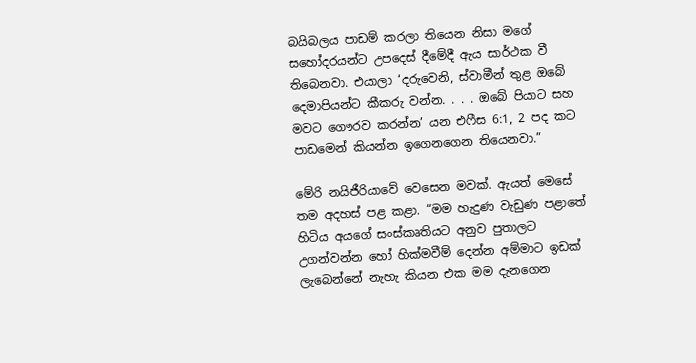බයිබලය පාඩම් කරලා තියෙන නිසා මගේ සහෝදරයන්ට උපදෙස් දීමේදී ඇය සාර්ථක වී තිබෙනවා. එයාලා ‘දරුවෙනි, ස්වාමීන් තුළ ඔබේ දෙමාපියන්ට කීකරු වන්න. . . . ඔබේ පියාට සහ මවට ගෞරව කරන්න’ යන එෆීස 6:1, 2 පද කට පාඩමෙන් කියන්න ඉගෙනගෙන තියෙනවා.”

මේරි නයිජීරියාවේ වෙසෙන මවක්. ඇයත් මෙසේ තම අදහස් පළ කළා. “මම හැදුණ වැඩුණ පළාතේ හිටිය අයගේ සංස්කෘතියට අනුව පුතාලට උගන්වන්න හෝ හික්මවීම් දෙන්න අම්මාට ඉඩක් ලැබෙන්නේ නැහැ කියන එක මම දැනගෙන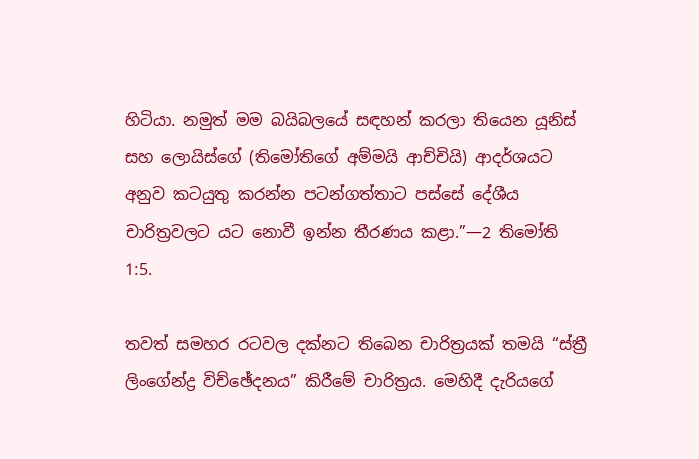හිටියා. නමුත් මම බයිබලයේ සඳහන් කරලා තියෙන යූනිස් සහ ලොයිස්ගේ (තිමෝතිගේ අම්මයි ආච්චියි) ආදර්ශයට අනුව කටයුතු කරන්න පටන්ගත්තාට පස්සේ දේශීය චාරිත්‍රවලට යට නොවී ඉන්න තීරණය කළා.”—2 තිමෝති 1:5.

තවත් සමහර රටවල දක්නට තිබෙන චාරිත්‍රයක් තමයි “ස්ත්‍රී ලිංගේන්ද්‍ර විච්ඡේදනය” කිරීමේ චාරිත්‍රය. මෙහිදී දැරියගේ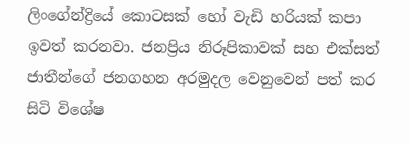ලිංගේන්ද්‍රියේ කොටසක් හෝ වැඩි හරියක් කපා ඉවත් කරනවා. ජනප්‍රිය නිරූපිකාවක් සහ එක්සත් ජාතීන්ගේ ජනගහන අරමුදල වෙනුවෙන් පත් කර සිටි විශේෂ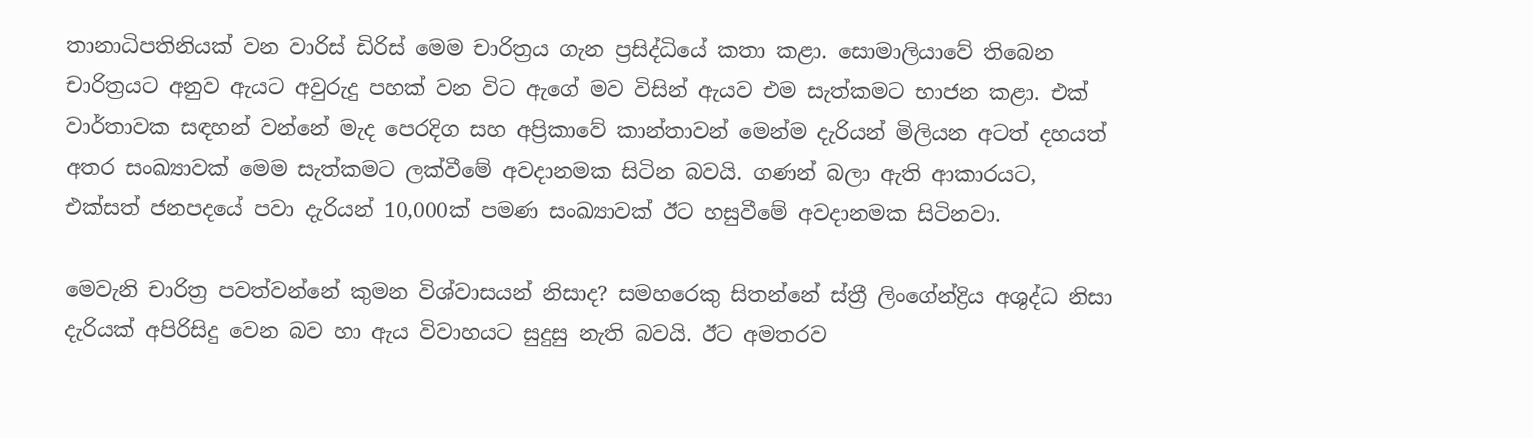තානාධිපතිනියක් වන වාරිස් ඩිරිස් මෙම චාරිත්‍රය ගැන ප්‍රසිද්ධියේ කතා කළා. සොමාලියාවේ තිබෙන චාරිත්‍රයට අනුව ඇයට අවුරුදු පහක් වන විට ඇගේ මව විසින් ඇයව එම සැත්කමට භාජන කළා. එක් වාර්තාවක සඳහන් වන්නේ මැද පෙරදිග සහ අප්‍රිකාවේ කාන්තාවන් මෙන්ම දැරියන් මිලියන අටත් දහයත් අතර සංඛ්‍යාවක් මෙම සැත්කමට ලක්වීමේ අවදානමක සිටින බවයි. ගණන් බලා ඇති ආකාරයට, එක්සත් ජනපදයේ පවා දැරියන් 10,000ක් පමණ සංඛ්‍යාවක් ඊට හසුවීමේ අවදානමක සිටිනවා.

මෙවැනි චාරිත්‍ර පවත්වන්නේ කුමන විශ්වාසයන් නිසාද? සමහරෙකු සිතන්නේ ස්ත්‍රී ලිංගේන්ද්‍රිය අශුද්ධ නිසා දැරියක් අපිරිසිදු වෙන බව හා ඇය විවාහයට සුදුසු නැති බවයි. ඊට අමතරව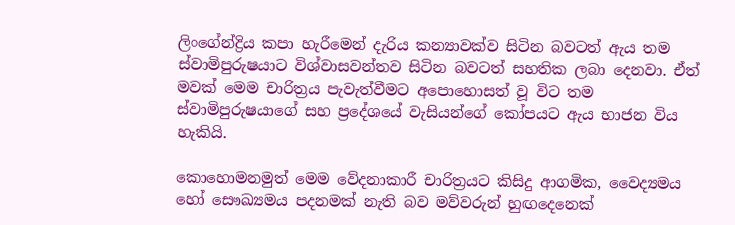ලිංගේන්ද්‍රිය කපා හැරීමෙන් දැරිය කන්‍යාවක්ව සිටින බවටත් ඇය තම ස්වාමිපුරුෂයාට විශ්වාසවන්තව සිටින බවටත් සහතික ලබා දෙනවා. ඒත් මවක් මෙම චාරිත්‍රය පැවැත්වීමට අපොහොසත් වූ විට තම ස්වාමිපුරුෂයාගේ සහ ප්‍රදේශයේ වැසියන්ගේ කෝපයට ඇය භාජන විය හැකියි.

කොහොමනමුත් මෙම වේදනාකාරී චාරිත්‍රයට කිසිදු ආගමික, වෛද්‍යමය හෝ සෞඛ්‍යමය පදනමක් නැති බව මව්වරුන් හුඟදෙනෙක්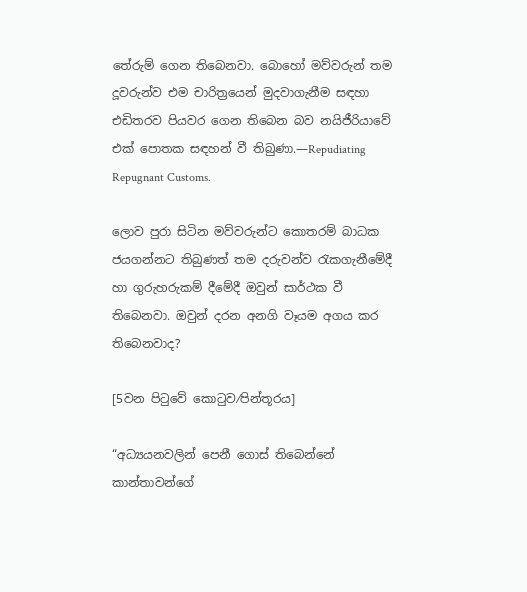තේරුම් ගෙන තිබෙනවා. බොහෝ මව්වරුන් තම දූවරුන්ව එම චාරිත්‍රයෙන් මුදවාගැනීම සඳහා එඩිතරව පියවර ගෙන තිබෙන බව නයිජීරියාවේ එක් පොතක සඳහන් වී තිබුණා.—Repudiating Repugnant Customs.

ලොව පුරා සිටින මව්වරුන්ට කොතරම් බාධක ජයගන්නට තිබුණත් තම දරුවන්ව රැකගැනීමේදී හා ගුරුහරුකම් දීමේදී ඔවුන් සාර්ථක වී තිබෙනවා. ඔවුන් දරන අනගි වෑයම අගය කර තිබෙනවාද?

[5වන පිටුවේ කොටුව⁄පින්තූරය]

“අධ්‍යයනවලින් පෙනී ගොස් තිබෙන්නේ කාන්තාවන්ගේ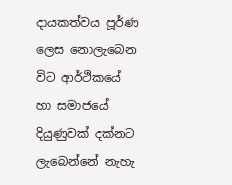දායකත්වය පූර්ණ ලෙස නොලැබෙන විට ආර්ථිකයේ හා සමාජයේ දියුණුවක් දක්නට ලැබෙන්නේ නැහැ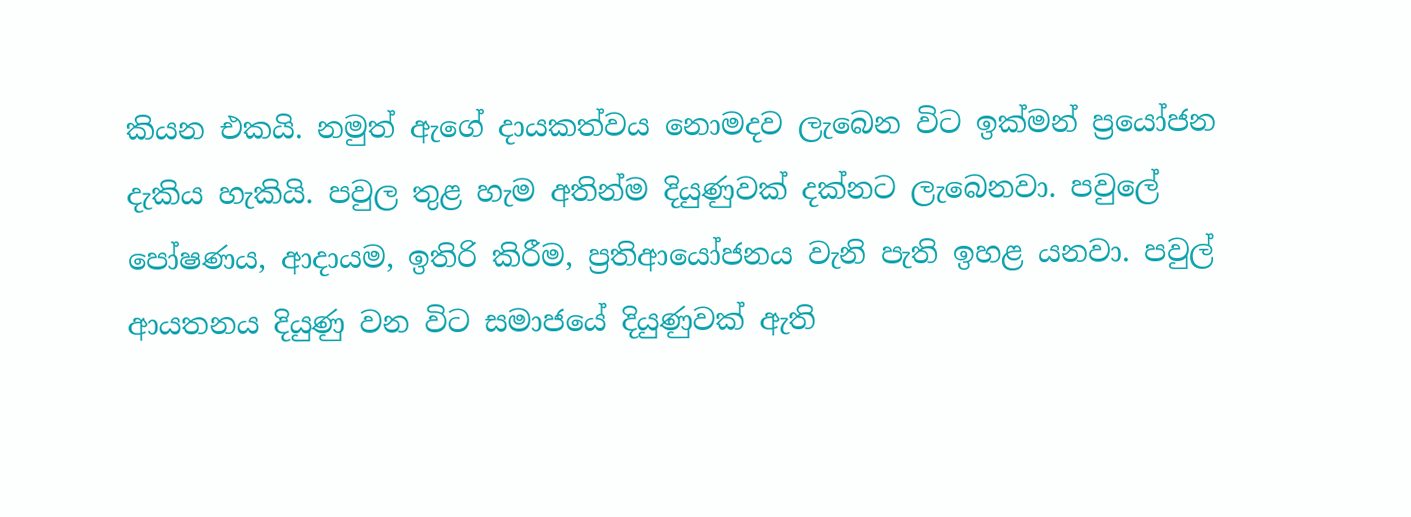කියන එකයි. නමුත් ඇගේ දායකත්වය නොමදව ලැබෙන විට ඉක්මන් ප්‍රයෝජන දැකිය හැකියි. පවුල තුළ හැම අතින්ම දියුණුවක් දක්නට ලැබෙනවා. පවුලේ පෝෂණය, ආදායම, ඉතිරි කිරීම, ප්‍රතිආයෝජනය වැනි පැති ඉහළ යනවා. පවුල් ආයතනය දියුණු වන විට සමාජයේ දියුණුවක් ඇති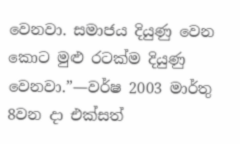වෙනවා. සමාජය දියුණු වෙන කොට මුළු රටක්ම දියුණු වෙනවා.”—වර්ෂ 2003 මාර්තු 8වන දා එක්සත්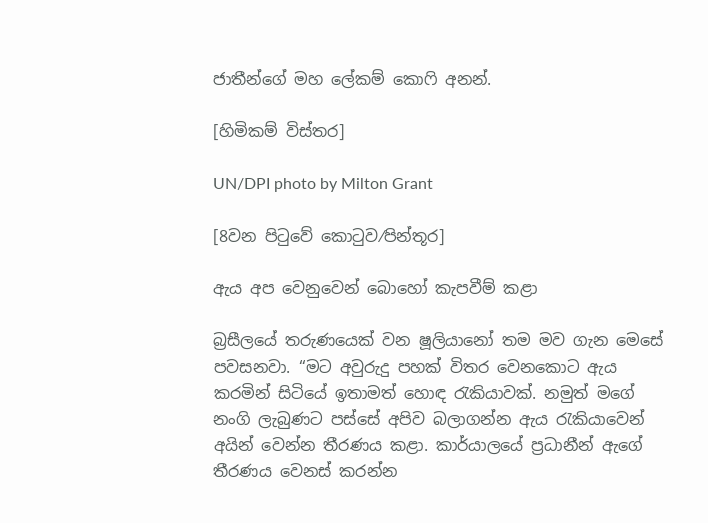ජාතීන්ගේ මහ ලේකම් කොෆි අනන්.

[හිමිකම් විස්තර]

UN/DPI photo by Milton Grant

[8වන පිටුවේ කොටුව⁄පින්තූර]

ඇය අප වෙනුවෙන් බොහෝ කැපවීම් කළා

බ්‍රසීලයේ තරුණයෙක් වන ෂූලියානෝ තම මව ගැන මෙසේ පවසනවා. “මට අවුරුදු පහක් විතර වෙනකොට ඇය කරමින් සිටියේ ඉතාමත් හොඳ රැකියාවක්. නමුත් මගේ නංගි ලැබුණට පස්සේ අපිව බලාගන්න ඇය රැකියාවෙන් අයින් වෙන්න තීරණය කළා. කාර්යාලයේ ප්‍රධානීන් ඇගේ තීරණය වෙනස් කරන්න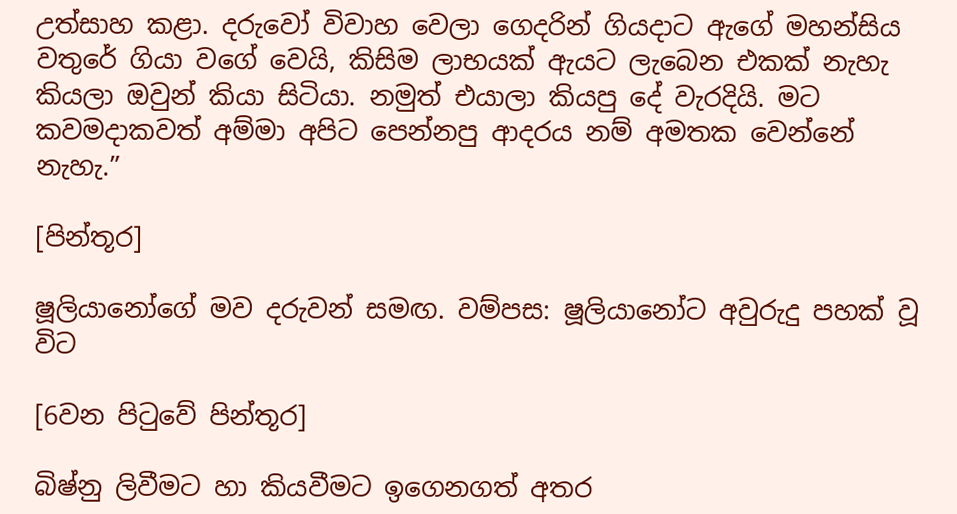උත්සාහ කළා. දරුවෝ විවාහ වෙලා ගෙදරින් ගියදාට ඇගේ මහන්සිය වතුරේ ගියා වගේ වෙයි, කිසිම ලාභයක් ඇයට ලැබෙන එකක් නැහැ කියලා ඔවුන් කියා සිටියා. නමුත් එයාලා කියපු දේ වැරදියි. මට කවමදාකවත් අම්මා අපිට පෙන්නපු ආදරය නම් අමතක වෙන්නේ නැහැ.”

[පින්තූර]

ෂූලියානෝගේ මව දරුවන් සමඟ. වම්පස: ෂූලියානෝට අවුරුදු පහක් වූ විට

[6වන පිටුවේ පින්තූර]

බිෂ්නු ලිවීමට හා කියවීමට ඉගෙනගත් අතර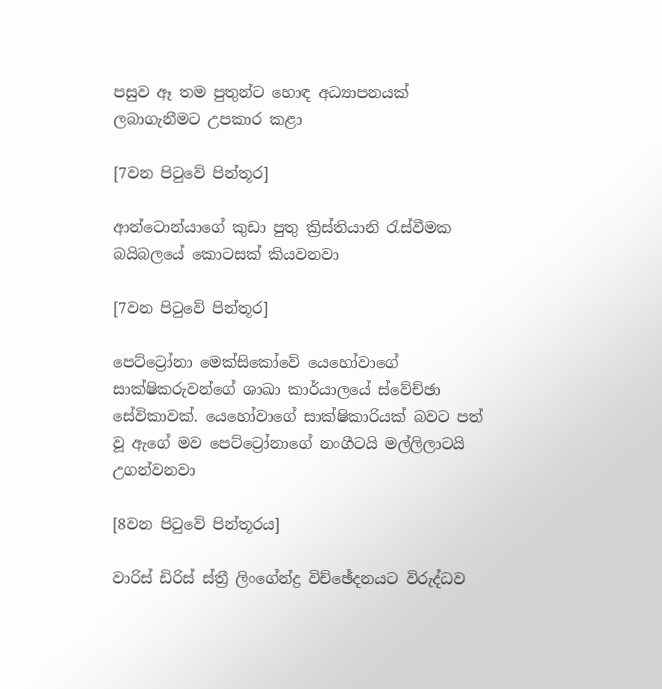පසුව ඈ තම පුතුන්ට හොඳ අධ්‍යාපනයක් ලබාගැනීමට උපකාර කළා

[7වන පිටුවේ පින්තූර]

ආන්ටොන්යාගේ කුඩා පුතු ක්‍රිස්තියානි රැස්වීමක බයිබලයේ කොටසක් කියවනවා

[7වන පිටුවේ පින්තූර]

පෙට්ට්‍රෝනා මෙක්සිකෝවේ යෙහෝවාගේ සාක්ෂිකරුවන්ගේ ශාඛා කාර්යාලයේ ස්වේච්ඡා සේවිකාවක්. යෙහෝවාගේ සාක්ෂිකාරියක් බවට පත් වූ ඇගේ මව පෙට්ට්‍රෝනාගේ නංගීටයි මල්ලිලාටයි උගන්වනවා

[8වන පිටුවේ පින්තූරය]

වාරිස් ඩිරිස් ස්ත්‍රී ලිංගේන්ද්‍ර විච්ඡේදනයට විරුද්ධව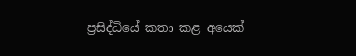ප්‍රසිද්ධියේ කතා කළ අයෙක්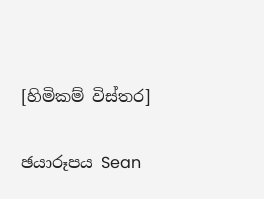[හිමිකම් විස්තර]

ඡයාරූපය Sean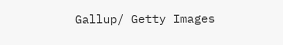Gallup/ Getty Images